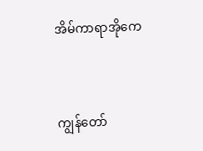အိမ်ကာရာအိုကေ


ကျွန်တော်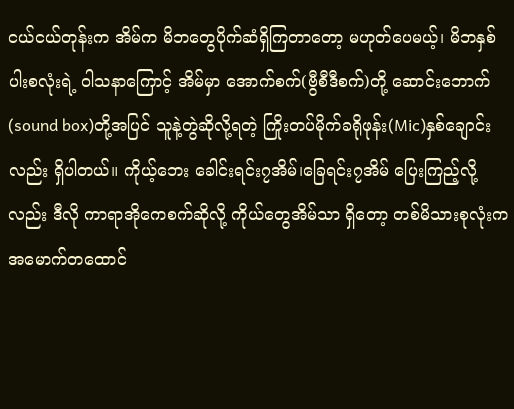ငယ်ငယ်တုန်းက အိမ်က မိဘတွေပိုက်ဆံရှိကြတာတော့ မဟုတ်ပေမယ့်၊ မိဘနှစ်ပါးစလုံးရဲ့ ဝါသနာကြောင့် အိမ်မှာ အောက်စက်(ဗွီစီဒီစက်)တို့ ဆောင်းဘောက်(sound box)တို့အပြင် သူနဲ့တွဲဆိုလို့ရတဲ့ ကြိုးတပ်မိုက်ခရိုဖုန်း(Mic)နှစ်ချောင်းလည်း ရှိပါတယ်။ ကိုယ့်ဘေး ခေါင်းရင်း၇အိမ်၊ခြေရင်း၇အိမ် ပြေးကြည့်လို့လည်း ဒီလို ကာရာအိုကေစက်ဆိုလို့ ကိုယ်တွေအိမ်သာ ရှိတော့ တစ်မိသားစုလုံးက အမောက်တထောင်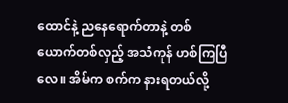ထောင်နဲ့ ညနေရောက်တာနဲ့ တစ်ယောက်တစ်လှည့် အသံကုန် ဟစ်ကြပြီလေ။ အိမ်က စက်က နားရတယ်လို့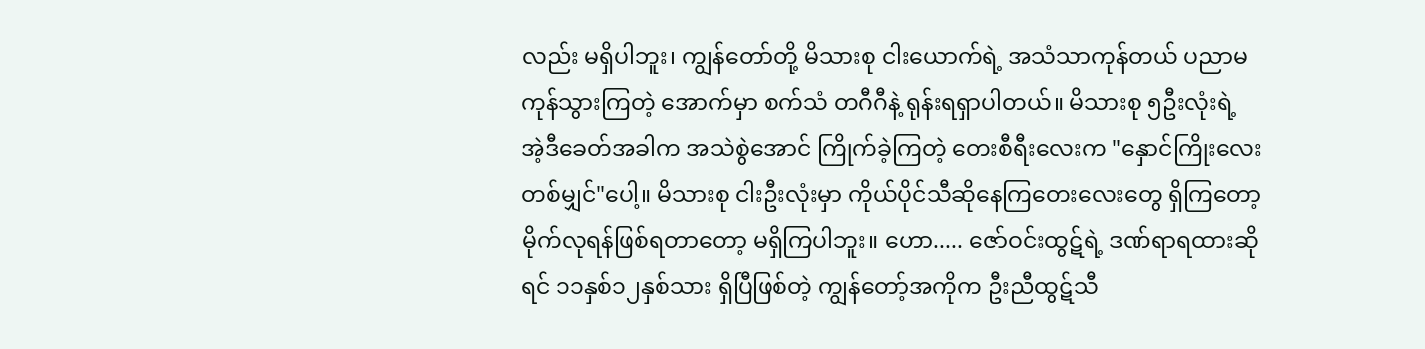လည်း မရှိပါဘူး၊ ကျွန်တော်တို့ မိသားစု ငါးယောက်ရဲ့ အသံသာကုန်တယ် ပညာမကုန်သွားကြတဲ့ အောက်မှာ စက်သံ တဂီဂီနဲ့ ရုန်းရရှာပါတယ်။ မိသားစု ၅ဦးလုံးရဲ့ အဲ့ဒီခေတ်အခါက အသဲစွဲအောင် ကြိုက်ခဲ့ကြတဲ့ တေးစီရီးလေးက "နှောင်ကြိုးလေးတစ်မျှင်"ပေါ့။ မိသားစု ငါးဦးလုံးမှာ ကိုယ်ပိုင်သီဆိုနေကြတေးလေးတွေ ရှိကြတော့ မိုက်လုရန်ဖြစ်ရတာတော့ မရှိကြပါဘူး။ ဟော..... ဇော်ဝင်းထွဋ်ရဲ့ ဒဏ်ရာရထားဆိုရင် ၁၁နှစ်၁၂နှစ်သား ရှိပြီဖြစ်တဲ့ ကျွန်တော့်အကိုက ဦးညီထွဋ်သီ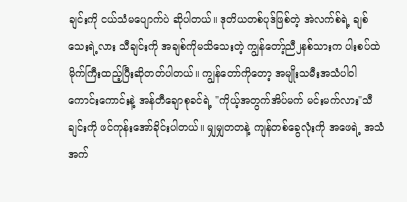ချင်းကို ငယ်သံမပျောက်ပဲ ဆိုပါတယ်။ ဒုတိယတစ်ပုဒ်ဖြစ်တဲ့ အဲလက်စ်ရဲ့ ချစ်သေးရဲ့လား သီချင်းကို အချစ်ကိုမသိသေးတဲ့ ကျွန်တော့်ညီ၂နစ်သားက ပါးစပ်ထဲ မိုက်ကြီးထည့်ပြီးဆိုတတ်ပါတယ်။ ကျွန်တော်ကိုတော့ အမျိုးသမီးအသံပါဝါကောင်းကောင်းနဲ့ အန်တီချောစုခင်ရဲ့ "ကိုယ့်အတွက်အိပ်မက် မင်းမက်လား"သီချင်းကို ဖင်ကုန်းအော်ခိုင်းပါတယ်။ မျှမျှတတနဲ့ ကျန်တစ်ခွေလုံးကို အဖေရဲ့ အသံအက်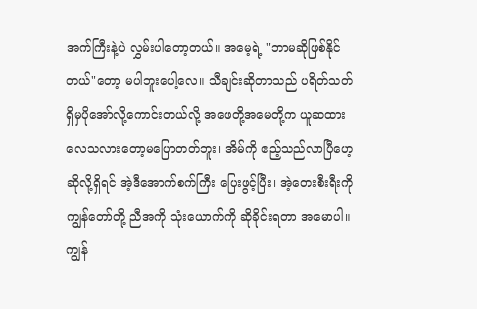အက်ကြီးနဲ့ပဲ လွှမ်းပါတော့တယ်။ အမေ့ရဲ့ "ဘာမဆိုဖြစ်နိုင်တယ်"တော့ မပါဘူးပေါ့လေ။ သီချင်းဆိုတာသည် ပရိတ်သတ်ရှိမှပိုအော်လို့ကောင်းတယ်လို့ အဖေတို့အမေတို့က ယူဆထားလေသလားတော့မပြောတတ်ဘူး၊ အိမ်ကို ဧည့်သည်လာပြီဟေ့ဆိုလို့ရှိရင် အဲ့ဒီအောက်စက်ကြီး ပြေးဖွင့်ပြီး၊ အဲ့တေးစီးရီးကို ကျွန်တော်တို့ ညီအကို သုံးယောက်ကို ဆိုခိုင်းရတာ အမောပါ။ ကျွန်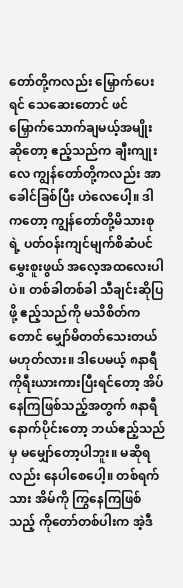တော်တို့ကလည်း မြှောက်ပေးရင် သေဆေးတောင် ဖင်မြှောက်သောက်ချမယ့်အမျိုးဆိုတော့ ဧည့်သည်က ချီးကျုးလေ ကျွန်တော်တို့ကလည်း အာခေါင်ခြစ်ပြီး ဟဲလေပေါ့။ ဒါကတော့ ကျွန်တော်တို့မိသားစုရဲ့ ပတ်ဝန်းကျင်မျက်စိဆံပင်မွှေးစူးဖွယ် အလေ့အထလေးပါပဲ။ တစ်ခါတစ်ခါ သီချင်းဆိုပြဖို့ ဧည့်သည်ကို မသိစိတ်ကတောင် မျှော်မိတတ်သေးတယ် မဟုတ်လား။ ဒါပေမယ့် ၈နာရီ ကိုရီးယားကားပြီးရင်တော့ အိပ်နေကြဖြစ်သည့်အတွက် ၈နာရီနောက်ပိုင်းတော့ ဘယ်ဧည့်သည်မှ မမျှော်တော့ပါဘူး။ မဆိုရလည်း နေပါစေပေါ့။ တစ်ရက်သား အိမ်ကို ကြွနေကြဖြစ်သည့် ကိုတော်တစ်ပါးက အဲ့ဒီ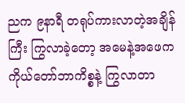ညက ၉နာရီ တရုပ်ကားလာတဲ့အချိန်ကြီး ကြွလာခဲ့တော့ အမေနဲ့အဖေက ကိုယ်တော်ဘာကိစ္စနဲ့ ကြွလာတာ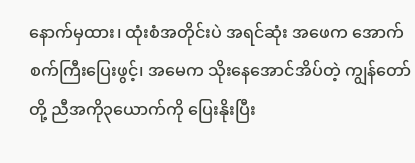နောက်မှထား၊ ထုံးစံအတိုင်းပဲ အရင်ဆုံး အဖေက အောက်စက်ကြီးပြေးဖွင့်၊ အမေက သိုးနေအောင်အိပ်တဲ့ ကျွန်တော်တို့ ညီအကို၃ယောက်ကို ပြေးနိုးပြီး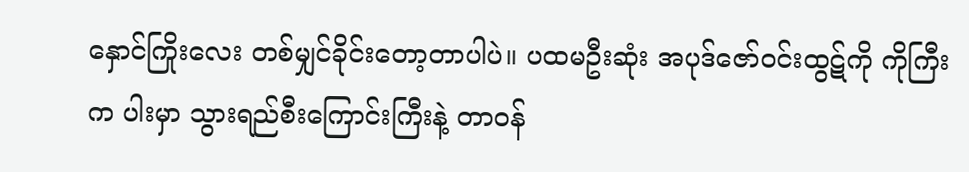နှောင်ကြိုးလေး တစ်မျှင်ခိုင်းတော့တာပါပဲ။ ပထမဦးဆုံး အပုဒ်ဇော်ဝင်းထွဋ်ကို ကိုကြီးက ပါးမှာ သွားရည်စီးကြောင်းကြီးနဲ့ တာဝန်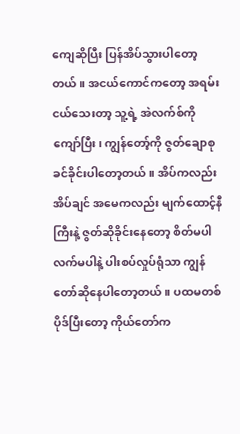ကျေဆိုပြီး ပြန်အိပ်သွားပါတော့တယ်။ အငယ်ကောင်ကတော့ အရမ်းငယ်သေးတာ့ သူ့ရဲ့ အဲလက်စ်ကို ကျော်ပြီး၊ ကျွန်တော့်ကို ဇွတ်ချောစုခင်ခိုင်းပါတော့တယ်။ အိပ်ကလည်း အိပ်ချင် အမေကလည်း မျက်ထောင့်နီကြီးနဲ့ ဇွတ်ဆိုခိုင်းနေတော့ စိတ်မပါလက်မပါနဲ့ ပါးစပ်လှုပ်ရုံသာ ကျွန်တော်ဆိုနေပါတော့တယ်။ ပထမတစ်ပိုဒ်ပြီးတော့ ကိုယ်တော်က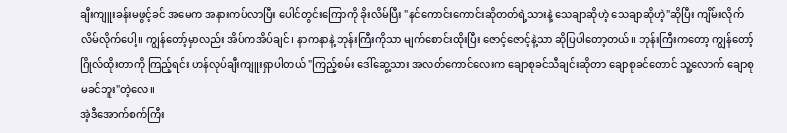ချီးကျူးခန်းမဖွင့်ခင် အမေက အနားကပ်လာပြီး ပေါင်တွင်းကြောကို ခိုးလိမ်ပြီး "နင်ကောင်းကောင်းဆိုတတ်ရဲ့သားနဲ့ သေချာဆိုဟဲ့ သေချာဆိုဟဲ့"ဆိုပြီး ကျိမ်းလိုက် လိမ်လိုက်ပေါ့။ ကျွန်တော့်မှာလည်း အိပ်ကအိပ်ချင်၊ နာကနာနဲ့ ဘုန်းကြီးကိုသာ မျက်စောင်းထိုးပြီး ဇောင့်ဇောင့်နဲ့သာ ဆိုပြပါတော့တယ်။ ဘုန်းကြီးကတော့ ကျွန်တော့်ဂြိုလ်ထိုးတာကို ကြည့်ရင်း ဟန်လုပ်ချီးကျူးရှာပါတယ် "ကြည့်စမ်း ဒေါ်ဆွေ့သား အလတ်ကောင်လေးက ချောစုခင်သီချင်းဆိုတာ ချောစုခင်တောင် သူ့လောက် ချောစုမခင်ဘူး"တဲ့လေ။
အဲ့ဒီအောက်စက်ကြီး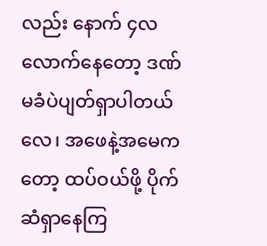လည်း နောက် ၄လလောက်နေတော့ ဒဏ်မခံပဲပျတ်ရှာပါတယ်လေ၊ အဖေနဲ့အမေကတော့ ထပ်ဝယ်ဖို့ ပိုက်ဆံရှာနေကြ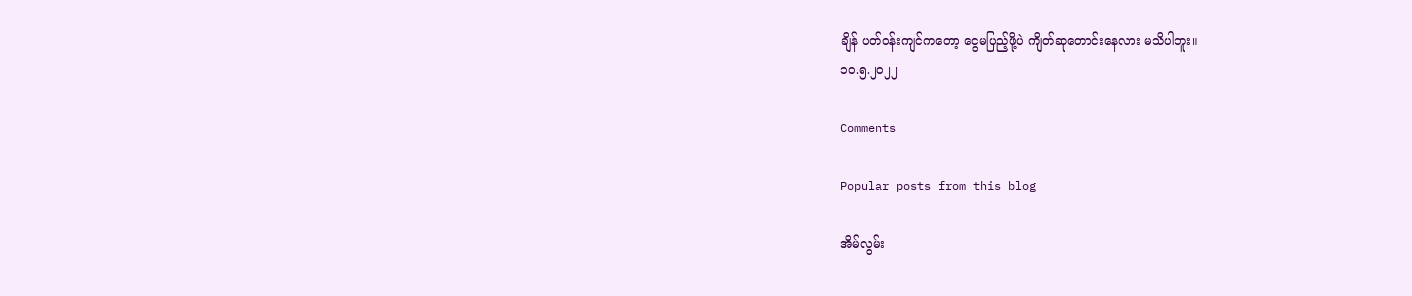ချိန် ပတ်ဝန်းကျင်ကတော့ ငွေမပြည့်ဖို့ပဲ ကျိတ်ဆုတောင်းနေလား မသိပါဘူး။
၁၀.၅.၂၀၂၂

Comments

Popular posts from this blog

အိမ်လွမ်း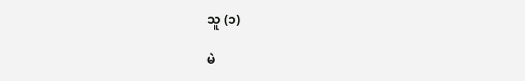သူ (၁)

မဲ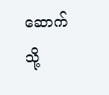ဆောက်သို့